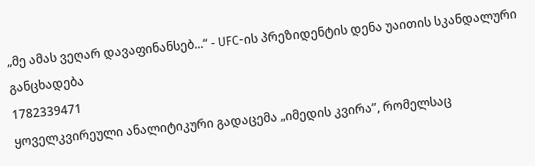„მე ამას ვეღარ დავაფინანსებ...“ - UFC-ის პრეზიდენტის დენა უაითის სკანდალური განცხადება
1782339471
ყოველკვირეული ანალიტიკური გადაცემა „იმედის კვირა”, რომელსაც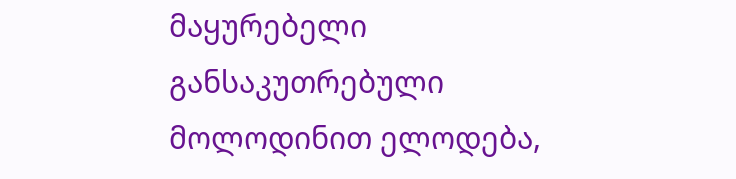მაყურებელი განსაკუთრებული მოლოდინით ელოდება,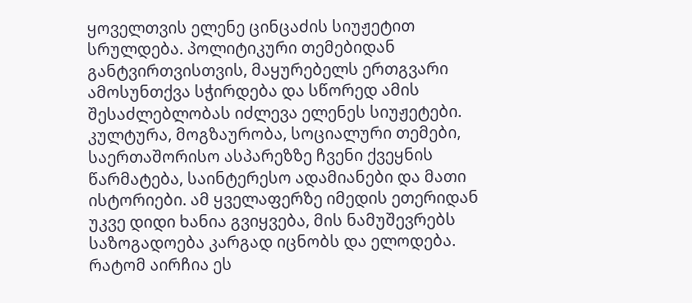ყოველთვის ელენე ცინცაძის სიუჟეტით სრულდება. პოლიტიკური თემებიდან განტვირთვისთვის, მაყურებელს ერთგვარი ამოსუნთქვა სჭირდება და სწორედ ამის შესაძლებლობას იძლევა ელენეს სიუჟეტები.
კულტურა, მოგზაურობა, სოციალური თემები, საერთაშორისო ასპარეზზე ჩვენი ქვეყნის წარმატება, საინტერესო ადამიანები და მათი ისტორიები. ამ ყველაფერზე იმედის ეთერიდან უკვე დიდი ხანია გვიყვება, მის ნამუშევრებს საზოგადოება კარგად იცნობს და ელოდება.
რატომ აირჩია ეს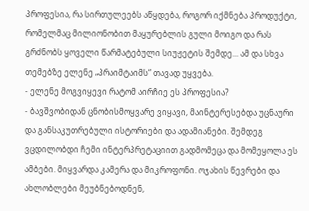პროფესია, რა სირთულეებს აწყდება, როგორ იქმნება პროდუქტი, რომელმაც მილიონობით მაყურებლის გული მოიგო და რას გრძნობს ყოველი წარმატებული სიუჟეტის შემდე... ამ და სხვა თემებზე ელენე „პრაიმტაიმს“ თავად უყვება.
- ელენე მოგვიყევი რატომ აირჩიე ეს პროფესია?
- ბავშვობიდან ცნობისმოყვარე ვიყავი, მაინტერესებდა უცნაური და განსაკუთრებული ისტორიები და ადამიანები. შემდეგ ვცდილობდი ჩემი ინტერპრეტაციით გადმომეცა და მომეყოლა ეს ამბები. მიყვარდა კამერა და მიკროფონი. ოჯახის წევრები და ახლობლები მეუბნებოდნენ,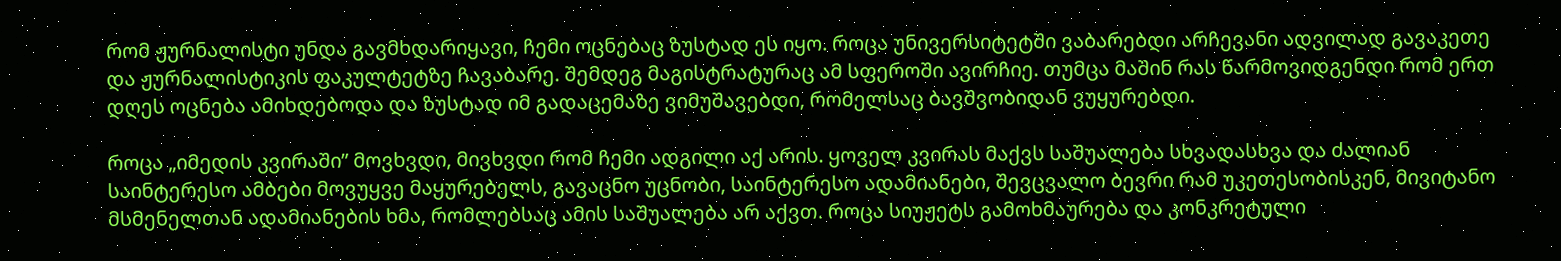რომ ჟურნალისტი უნდა გავმხდარიყავი, ჩემი ოცნებაც ზუსტად ეს იყო. როცა უნივერსიტეტში ვაბარებდი არჩევანი ადვილად გავაკეთე და ჟურნალისტიკის ფაკულტეტზე ჩავაბარე. შემდეგ მაგისტრატურაც ამ სფეროში ავირჩიე. თუმცა მაშინ რას წარმოვიდგენდი რომ ერთ დღეს ოცნება ამიხდებოდა და ზუსტად იმ გადაცემაზე ვიმუშავებდი, რომელსაც ბავშვობიდან ვუყურებდი.

როცა „იმედის კვირაში” მოვხვდი, მივხვდი რომ ჩემი ადგილი აქ არის. ყოველ კვირას მაქვს საშუალება სხვადასხვა და ძალიან საინტერესო ამბები მოვუყვე მაყურებელს, გავაცნო უცნობი, საინტერესო ადამიანები, შევცვალო ბევრი რამ უკეთესობისკენ, მივიტანო მსმენელთან ადამიანების ხმა, რომლებსაც ამის საშუალება არ აქვთ. როცა სიუჟეტს გამოხმაურება და კონკრეტული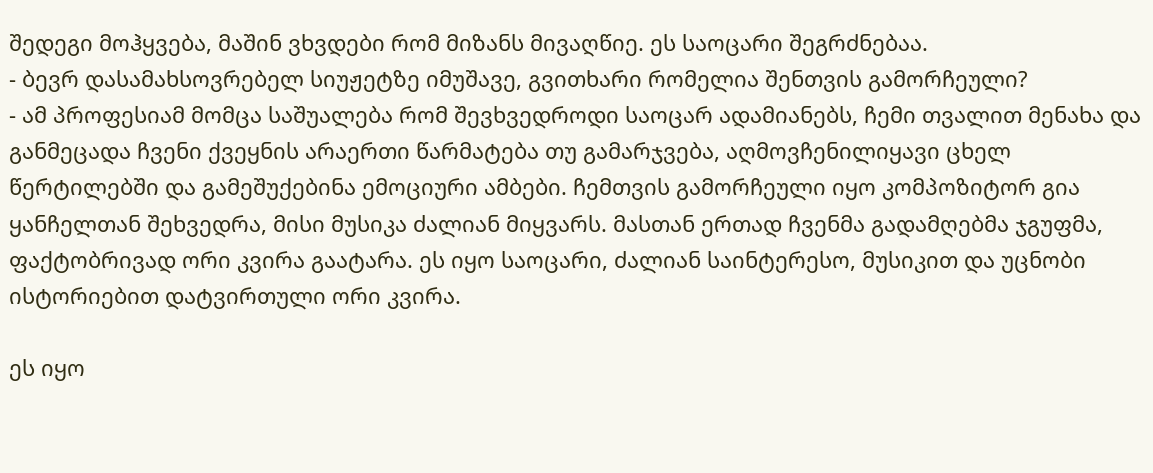შედეგი მოჰყვება, მაშინ ვხვდები რომ მიზანს მივაღწიე. ეს საოცარი შეგრძნებაა.
- ბევრ დასამახსოვრებელ სიუჟეტზე იმუშავე, გვითხარი რომელია შენთვის გამორჩეული?
- ამ პროფესიამ მომცა საშუალება რომ შევხვედროდი საოცარ ადამიანებს, ჩემი თვალით მენახა და განმეცადა ჩვენი ქვეყნის არაერთი წარმატება თუ გამარჯვება, აღმოვჩენილიყავი ცხელ წერტილებში და გამეშუქებინა ემოციური ამბები. ჩემთვის გამორჩეული იყო კომპოზიტორ გია ყანჩელთან შეხვედრა, მისი მუსიკა ძალიან მიყვარს. მასთან ერთად ჩვენმა გადამღებმა ჯგუფმა, ფაქტობრივად ორი კვირა გაატარა. ეს იყო საოცარი, ძალიან საინტერესო, მუსიკით და უცნობი ისტორიებით დატვირთული ორი კვირა.

ეს იყო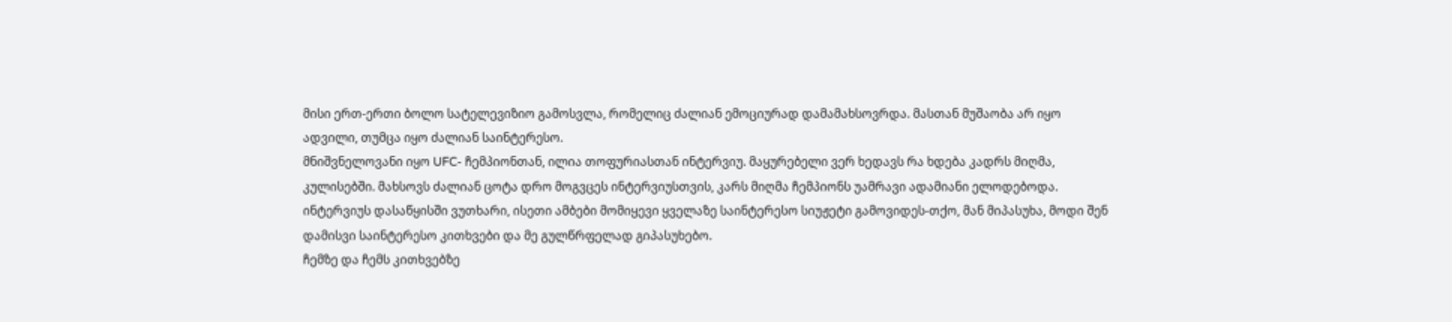მისი ერთ-ერთი ბოლო სატელევიზიო გამოსვლა, რომელიც ძალიან ემოციურად დამამახსოვრდა. მასთან მუშაობა არ იყო ადვილი, თუმცა იყო ძალიან საინტერესო.
მნიშვნელოვანი იყო UFC- ჩემპიონთან, ილია თოფურიასთან ინტერვიუ. მაყურებელი ვერ ხედავს რა ხდება კადრს მიღმა, კულისებში. მახსოვს ძალიან ცოტა დრო მოგვცეს ინტერვიუსთვის, კარს მიღმა ჩემპიონს უამრავი ადამიანი ელოდებოდა. ინტერვიუს დასაწყისში ვუთხარი, ისეთი ამბები მომიყევი ყველაზე საინტერესო სიუჟეტი გამოვიდეს-თქო, მან მიპასუხა, მოდი შენ დამისვი საინტერესო კითხვები და მე გულწრფელად გიპასუხებო.
ჩემზე და ჩემს კითხვებზე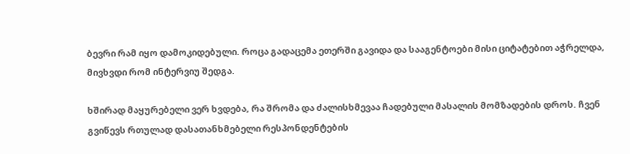ბევრი რამ იყო დამოკიდებული. როცა გადაცემა ეთერში გავიდა და სააგენტოები მისი ციტატებით აჭრელდა, მივხვდი რომ ინტერვიუ შედგა.

ხშირად მაყურებელი ვერ ხვდება, რა შრომა და ძალისხმევაა ჩადებული მასალის მომზადების დროს. ჩვენ გვიწევს რთულად დასათანხმებელი რესპონდენტების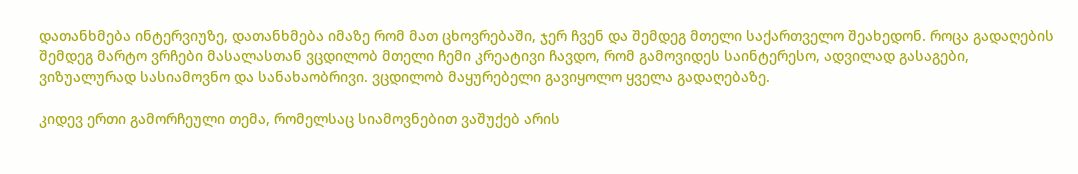დათანხმება ინტერვიუზე, დათანხმება იმაზე რომ მათ ცხოვრებაში, ჯერ ჩვენ და შემდეგ მთელი საქართველო შეახედონ. როცა გადაღების შემდეგ მარტო ვრჩები მასალასთან ვცდილობ მთელი ჩემი კრეატივი ჩავდო, რომ გამოვიდეს საინტერესო, ადვილად გასაგები, ვიზუალურად სასიამოვნო და სანახაობრივი. ვცდილობ მაყურებელი გავიყოლო ყველა გადაღებაზე.

კიდევ ერთი გამორჩეული თემა, რომელსაც სიამოვნებით ვაშუქებ არის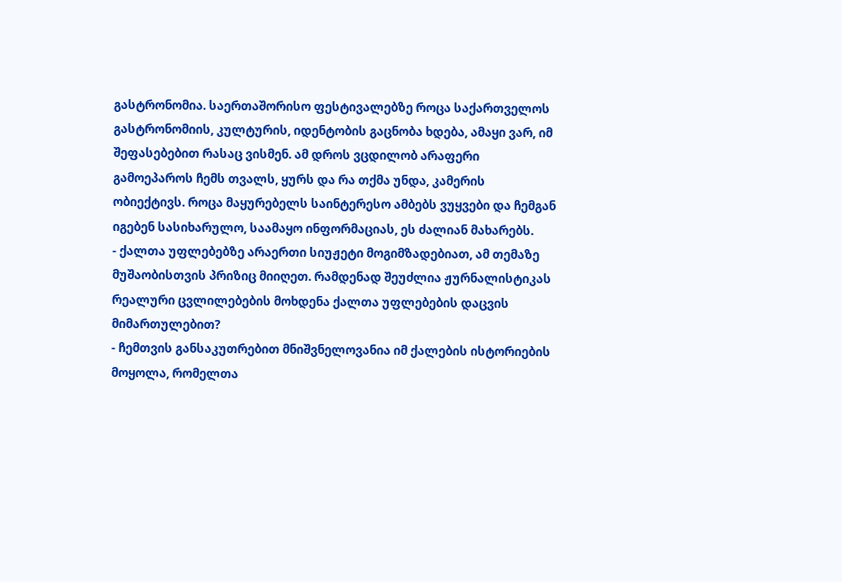გასტრონომია. საერთაშორისო ფესტივალებზე როცა საქართველოს გასტრონომიის, კულტურის, იდენტობის გაცნობა ხდება, ამაყი ვარ, იმ შეფასებებით რასაც ვისმენ. ამ დროს ვცდილობ არაფერი გამოეპაროს ჩემს თვალს, ყურს და რა თქმა უნდა, კამერის ობიექტივს. როცა მაყურებელს საინტერესო ამბებს ვუყვები და ჩემგან იგებენ სასიხარულო, საამაყო ინფორმაციას, ეს ძალიან მახარებს.
- ქალთა უფლებებზე არაერთი სიუჟეტი მოგიმზადებიათ, ამ თემაზე მუშაობისთვის პრიზიც მიიღეთ. რამდენად შეუძლია ჟურნალისტიკას რეალური ცვლილებების მოხდენა ქალთა უფლებების დაცვის მიმართულებით?
- ჩემთვის განსაკუთრებით მნიშვნელოვანია იმ ქალების ისტორიების მოყოლა, რომელთა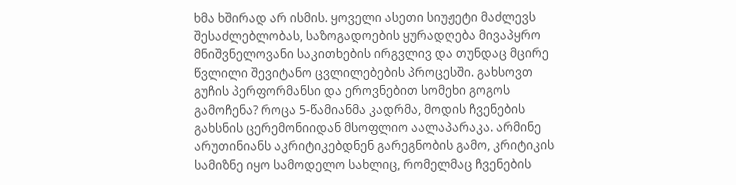ხმა ხშირად არ ისმის. ყოველი ასეთი სიუჟეტი მაძლევს შესაძლებლობას, საზოგადოების ყურადღება მივაპყრო მნიშვნელოვანი საკითხების ირგვლივ და თუნდაც მცირე წვლილი შევიტანო ცვლილებების პროცესში. გახსოვთ გუჩის პერფორმანსი და ეროვნებით სომეხი გოგოს გამოჩენა? როცა 5-წამიანმა კადრმა, მოდის ჩვენების გახსნის ცერემონიიდან მსოფლიო აალაპარაკა. არმინე არუთინიანს აკრიტიკებდნენ გარეგნობის გამო, კრიტიკის სამიზნე იყო სამოდელო სახლიც, რომელმაც ჩვენების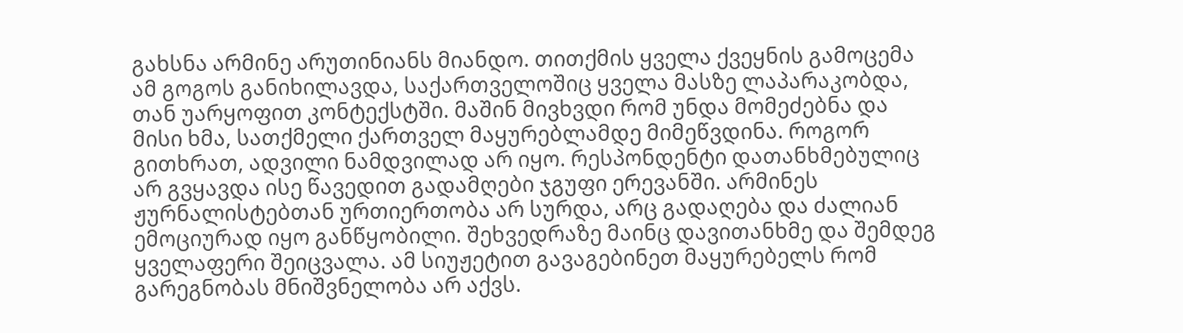გახსნა არმინე არუთინიანს მიანდო. თითქმის ყველა ქვეყნის გამოცემა ამ გოგოს განიხილავდა, საქართველოშიც ყველა მასზე ლაპარაკობდა, თან უარყოფით კონტექსტში. მაშინ მივხვდი რომ უნდა მომეძებნა და მისი ხმა, სათქმელი ქართველ მაყურებლამდე მიმეწვდინა. როგორ გითხრათ, ადვილი ნამდვილად არ იყო. რესპონდენტი დათანხმებულიც არ გვყავდა ისე წავედით გადამღები ჯგუფი ერევანში. არმინეს ჟურნალისტებთან ურთიერთობა არ სურდა, არც გადაღება და ძალიან ემოციურად იყო განწყობილი. შეხვედრაზე მაინც დავითანხმე და შემდეგ ყველაფერი შეიცვალა. ამ სიუჟეტით გავაგებინეთ მაყურებელს რომ გარეგნობას მნიშვნელობა არ აქვს.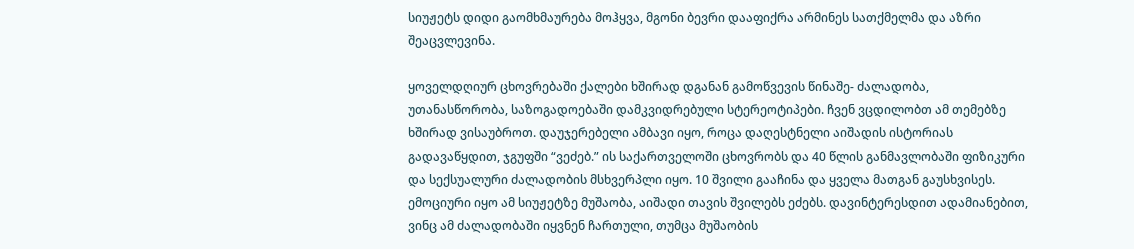სიუჟეტს დიდი გაომხმაურება მოჰყვა, მგონი ბევრი დააფიქრა არმინეს სათქმელმა და აზრი შეაცვლევინა.

ყოველდღიურ ცხოვრებაში ქალები ხშირად დგანან გამოწვევის წინაშე- ძალადობა, უთანასწორობა, საზოგადოებაში დამკვიდრებული სტერეოტიპები. ჩვენ ვცდილობთ ამ თემებზე ხშირად ვისაუბროთ. დაუჯერებელი ამბავი იყო, როცა დაღესტნელი აიშადის ისტორიას გადავაწყდით, ჯგუფში “ვეძებ.” ის საქართველოში ცხოვრობს და 40 წლის განმავლობაში ფიზიკური და სექსუალური ძალადობის მსხვერპლი იყო. 10 შვილი გააჩინა და ყველა მათგან გაუსხვისეს. ემოციური იყო ამ სიუჟეტზე მუშაობა, აიშადი თავის შვილებს ეძებს. დავინტერესდით ადამიანებით, ვინც ამ ძალადობაში იყვნენ ჩართული, თუმცა მუშაობის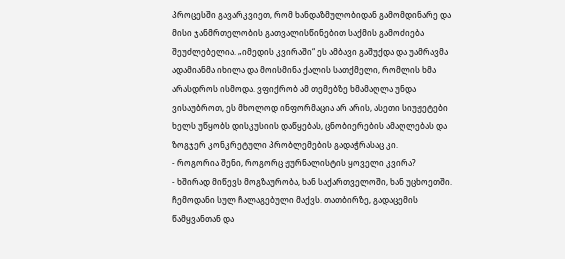პროცესში გავარკვიეთ, რომ ხანდაზმულობიდან გამომდინარე და მისი ჯანმრთელობის გათვალისწინებით საქმის გამოძიება შეუძლებელია. „იმედის კვირაში“ ეს ამბავი გაშუქდა და უამრავმა ადამიანმა იხილა და მოისმინა ქალის სათქმელი, რომლის ხმა არასდროს ისმოდა. ვფიქრობ ამ თემებზე ხმამაღლა უნდა ვისაუბროთ, ეს მხოლოდ ინფორმაცია არ არის, ასეთი სიუჟეტები ხელს უწყობს დისკუსიის დაწყებას, ცნობიერების ამაღლებას და ზოგჯერ კონკრეტული პრობლემების გადაჭრასაც კი.
- როგორია შენი, როგორც ჟურნალისტის ყოველი კვირა?
- ხშირად მიწევს მოგზაურობა, ხან საქართველოში, ხან უცხოეთში. ჩემოდანი სულ ჩალაგებული მაქვს. თათბირზე, გადაცემის წამყვანთან და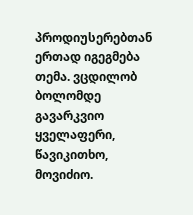პროდიუსერებთან ერთად იგეგმება თემა. ვცდილობ ბოლომდე გავარკვიო ყველაფერი, წავიკითხო, მოვიძიო.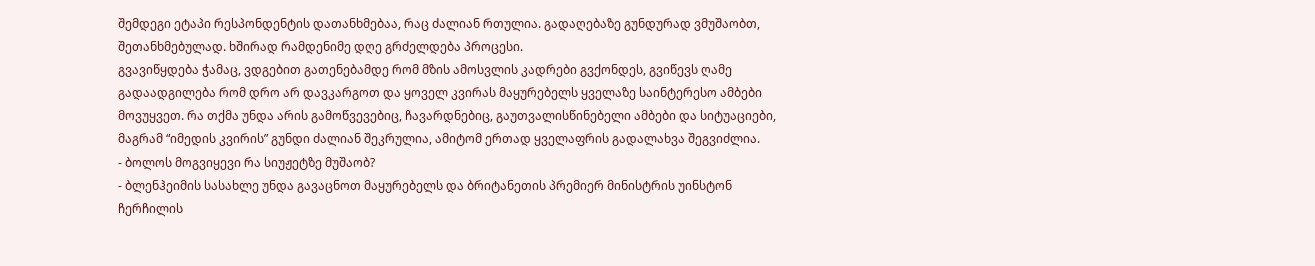შემდეგი ეტაპი რესპონდენტის დათანხმებაა, რაც ძალიან რთულია. გადაღებაზე გუნდურად ვმუშაობთ, შეთანხმებულად. ხშირად რამდენიმე დღე გრძელდება პროცესი.
გვავიწყდება ჭამაც, ვდგებით გათენებამდე რომ მზის ამოსვლის კადრები გვქონდეს, გვიწევს ღამე გადაადგილება რომ დრო არ დავკარგოთ და ყოველ კვირას მაყურებელს ყველაზე საინტერესო ამბები მოვუყვეთ. რა თქმა უნდა არის გამოწვევებიც, ჩავარდნებიც, გაუთვალისწინებელი ამბები და სიტუაციები, მაგრამ “იმედის კვირის” გუნდი ძალიან შეკრულია, ამიტომ ერთად ყველაფრის გადალახვა შეგვიძლია.
- ბოლოს მოგვიყევი რა სიუჟეტზე მუშაობ?
- ბლენჰეიმის სასახლე უნდა გავაცნოთ მაყურებელს და ბრიტანეთის პრემიერ მინისტრის უინსტონ ჩერჩილის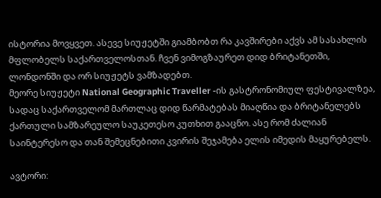ისტორია მოვყვეთ. ასევე სიუჟეტში გიამბობთ რა კავშირები აქვს ამ სასახლის მფლობელს საქართველოსთან. ჩვენ ვიმოგზაურეთ დიდ ბრიტანეთში, ლონდონში და ორ სიუჟეტს ვამზადებთ.
მეორე სიუჟეტი National Geographic Traveller -ის გასტრონომიულ ფესტივალზეა, სადაც საქართველომ მართლაც დიდ წარმატებას მიაღწია და ბრიტანელებს ქართული სამზარეულო საუკეთესო კუთხით გააცნო. ასე რომ ძალიან საინტერესო და თან შემეცნებითი კვირის შეჯამება ელის იმედის მაყურებელს.

ავტორი: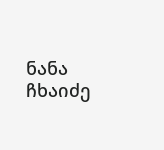ნანა ჩხაიძე